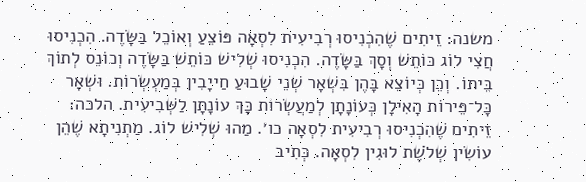משנה: זֵיתִים שֶׁהִכְנִיסוּ רְבִיעִית לִסְאָה פּוֹצֵעַ וְאוֹכֵל בַּשָּׂדֶה. הִכְנִיסוּ חֲצִי לוֹג כּוֹתֵשׁ וְסָךְ בַּשָּׂדֶה. הִכְנִיסוּ שְׁלִישׁ כּוֹתֵשׁ בַּשָּׂדֶה וְכוֹנֵס לְתוֹךְ בֵּיתוֹ. וְכֵן כְּיוֹצֵא בָּהֶן בִּשְׁאָר שְׁנֵי שָׁבוּעַ חַייָבִין בְּמַעְשְׂרוֹת. וּשְׁאָר כָּל־פֵּירוֹת הָאִילָן כְּעוֹנָתָן לְמַעֲשְׂרוֹת כָּךְ עוֹנָתָן לַשְּׁבִיעִית. הלכה: זֵיתִים שֶׁהִכְנִיסוּ רְבִיעִית לִסְאָה כו׳. מַהוּ שְׁלִישׁ לוֹג. מַתְנִיתָא שֶׁהֵן עוֹשִׂין שְׁלֹשֶׁת לוּגִין לִסְאָה. כְּתִיב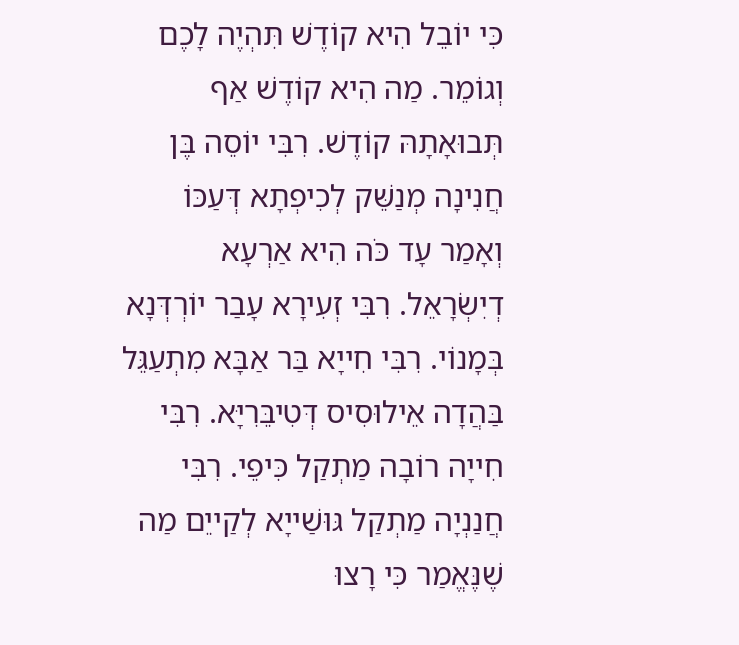כִּי יוֹבֵל הִיא קוֹדֶשׁ תִּהְיֶה לָכֶם וְגוֹמֵר. מַה הִיא קוֹדֶשׁ אַף תְּבוּאָתָהּ קוֹדֶשׁ. רִבִּי יוֹסֵה בֶּן חֲנִינָה מְנַשֵּׁק לְכִיפְתָא דְּעַכּוֹ וְאָמַר עָד כֹּה הִיא אַרְעָא דְיִשְׂרָאֵל. רִבִּי זְעִירָא עָבַר יוֹרְדְּנָא בְּמָנוֹי. רִבִּי חִייָא בַּר אַבָּא מִתְעַגֵּל בַּהֲדָה אֵילוּסִיס דְּטִיבֵּרִיָּא. רִבִּי חִייָה רוֹבָה מַתְקַל כִּיפֵי. רִבִּי חֲנַנְיָה מַתְקַל גּוּשַׁייָא לְקַייֵם מַה שֶׁנֶּאֱמַר כִּי רָצוּ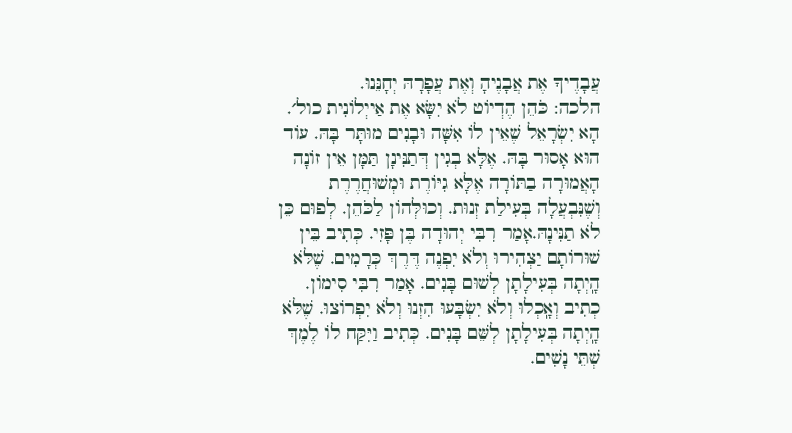עֲבָדֶיךָ אֶת אֲבָנֶיהָ וְאֶת עֲפָרָהּ יְחָנֵּנוּ.
הלכה: כֹּהֵן הֶדְיוֹט לֹא יִשָּׂא אֶת אַייְלוֹנִית כול׳. הָא יִשְׂרָאֵל שֶׁאֵין לוֹ אִשָּׁה וּבָנִים מוּתָּר בָּהּ. עוֹד הוּא אָסוּר בָּהּ. אֶלָּא בְגִין דְּתַנִּינָן תַּמָּן אֵין זוֹנָה הָאֲמוּרָה בַתּוֹרָה אֶלָּא גִיּוֹרֶת וּמְשׁוּחֲרֶרֶת וְשֶׁנִּבְעֲלָה בְּעִילַת זְנוּת. וְכוּלְּהוֹן לַכֹּהֵן. לְפוּם כֵּן לֹא תַנִּינָהּ.אָמַר רִבִּי יְהוּדָה בֶּן פָּזִי. כְּתִיב בֵּין שׁוּרוֹתָם יַצְהִירוּ וְלֹא יִפְנֶה דֶּרֶךְ כְּרָמִים. שֶׁלֹּא הָֽיְתָה בְּעִילָתָן לְשׁוּם בָּנִים. אָמַר רִבִּי סִימוֹן. כְתִיב וְאָֽכְלוּ וְלֹא יִשְׂבָּעוּ הִזְנוּ וְלֹא יִפְרוֹצוּ. שֶׁלֹּא הָֽיְתָה בְּעִילָתָן לְשֵּׁם בָּנִים. כְּתִיב וַיִּקַּח לוֹ לֶמֶךְ שְׁתֵּי נָשִׁים.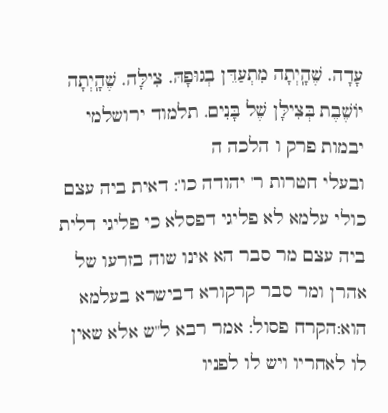עָדָה. שֶׁהָֽיְתָה מִתְעַדֵּן בְגוּפָהּ. צִילָּה. שֶׁהָֽיְתָה יוֹשֶׁבֶת בְּצִילָּן שֶׁל בָּנִים. תלמוד ירושלמי יבמות פרק ו הלכה ה
ובעלי חטרות ר' יהודה כו': דאית ביה עצם כולי עלמא לא פליגי דפסלא כי פליגי דלית ביה עצם מר סבר הא אינו שוה בזרעו של אהרן ומר סבר קרקורא דבישרא בעלמא הוא:הקרח פסול: אמר רבא ל"ש אלא שאין לו לאחריו ויש לו לפניו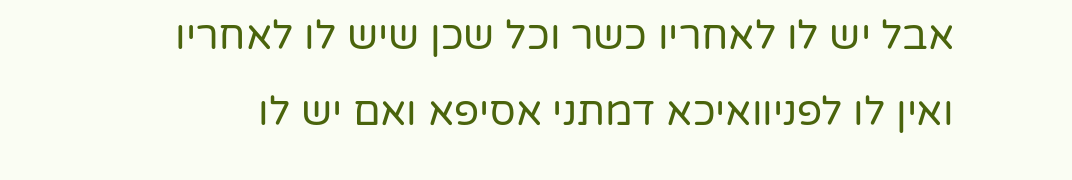אבל יש לו לאחריו כשר וכל שכן שיש לו לאחריו ואין לו לפניוואיכא דמתני אסיפא ואם יש לו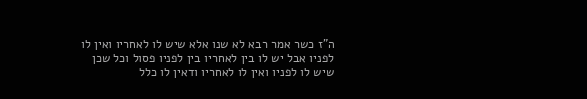ה"ז כשר אמר רבא לא שנו אלא שיש לו לאחריו ואין לו לפניו אבל יש לו בין לאחריו בין לפניו פסול וכל שכן שיש לו לפניו ואין לו לאחריו ודאין לו כלל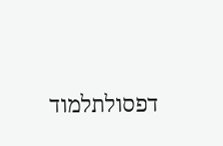דפסולתלמוד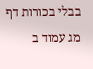בבלי בכורות דף מג עמוד ב